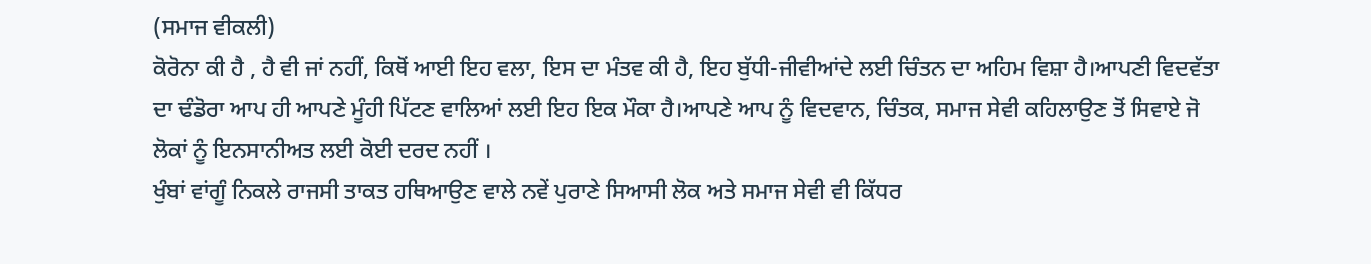(ਸਮਾਜ ਵੀਕਲੀ)
ਕੋਰੋਨਾ ਕੀ ਹੈ , ਹੈ ਵੀ ਜਾਂ ਨਹੀਂ, ਕਿਥੋਂ ਆਈ ਇਹ ਵਲਾ, ਇਸ ਦਾ ਮੰਤਵ ਕੀ ਹੈ, ਇਹ ਬੁੱਧੀ-ਜੀਵੀਆਂਦੇ ਲਈ ਚਿੰਤਨ ਦਾ ਅਹਿਮ ਵਿਸ਼ਾ ਹੈ।ਆਪਣੀ ਵਿਦਵੱਤਾ ਦਾ ਢੰਡੋਰਾ ਆਪ ਹੀ ਆਪਣੇ ਮੂੰਹੀ ਪਿੱਟਣ ਵਾਲਿਆਂ ਲਈ ਇਹ ਇਕ ਮੌਕਾ ਹੈ।ਆਪਣੇ ਆਪ ਨੂੰ ਵਿਦਵਾਨ, ਚਿੰਤਕ, ਸਮਾਜ ਸੇਵੀ ਕਹਿਲਾਉਣ ਤੋਂ ਸਿਵਾਏ ਜੋ ਲੋਕਾਂ ਨੂੰ ਇਨਸਾਨੀਅਤ ਲਈ ਕੋਈ ਦਰਦ ਨਹੀਂ ।
ਖੁੰਬਾਂ ਵਾਂਗੂੰ ਨਿਕਲੇ ਰਾਜਸੀ ਤਾਕਤ ਹਥਿਆਉਣ ਵਾਲੇ ਨਵੇਂ ਪੁਰਾਣੇ ਸਿਆਸੀ ਲੋਕ ਅਤੇ ਸਮਾਜ ਸੇਵੀ ਵੀ ਕਿੱਧਰ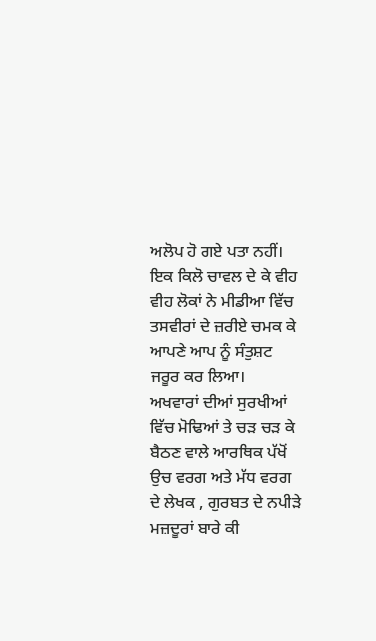ਅਲੋਪ ਹੋ ਗਏ ਪਤਾ ਨਹੀਂ। ਇਕ ਕਿਲੋ ਚਾਵਲ ਦੇ ਕੇ ਵੀਹ ਵੀਹ ਲੋਕਾਂ ਨੇ ਮੀਡੀਆ ਵਿੱਚ ਤਸਵੀਰਾਂ ਦੇ ਜ਼ਰੀਏ ਚਮਕ ਕੇ ਆਪਣੇ ਆਪ ਨੂੰ ਸੰਤੁਸ਼ਟ ਜਰੂਰ ਕਰ ਲਿਆ।
ਅਖਵਾਰਾਂ ਦੀਆਂ ਸੁਰਖੀਆਂ ਵਿੱਚ ਮੋਢਿਆਂ ਤੇ ਚੜ ਚੜ ਕੇ ਬੈਠਣ ਵਾਲੇ ਆਰਥਿਕ ਪੱਖੋਂ ਉਚ ਵਰਗ ਅਤੇ ਮੱਧ ਵਰਗ ਦੇ ਲੇਖਕ , ਗੁਰਬਤ ਦੇ ਨਪੀੜੇ ਮਜ਼ਦੂਰਾਂ ਬਾਰੇ ਕੀ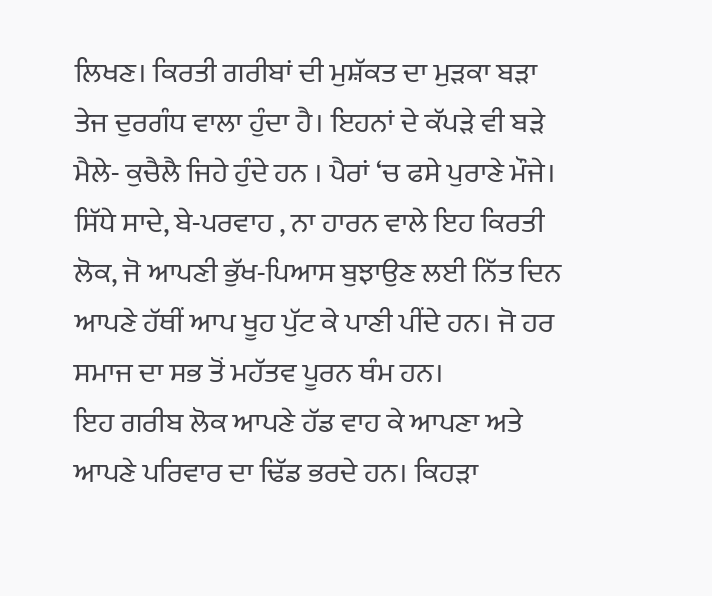ਲਿਖਣ। ਕਿਰਤੀ ਗਰੀਬਾਂ ਦੀ ਮੁਸ਼ੱਕਤ ਦਾ ਮੁੜਕਾ ਬੜਾ ਤੇਜ ਦੁਰਗੰਧ ਵਾਲਾ ਹੁੰਦਾ ਹੈ। ਇਹਨਾਂ ਦੇ ਕੱਪੜੇ ਵੀ ਬੜੇ ਮੈਲੇ- ਕੁਚੈਲੈ ਜਿਹੇ ਹੁੰਦੇ ਹਨ । ਪੈਰਾਂ ‘ਚ ਫਸੇ ਪੁਰਾਣੇ ਮੌਜੇ। ਸਿੱਧੇ ਸਾਦੇ, ਬੇ-ਪਰਵਾਹ , ਨਾ ਹਾਰਨ ਵਾਲੇ ਇਹ ਕਿਰਤੀ ਲੋਕ, ਜੋ ਆਪਣੀ ਭੁੱਖ-ਪਿਆਸ ਬੁਝਾਉਣ ਲਈ ਨਿੱਤ ਦਿਨ ਆਪਣੇ ਹੱਥੀਂ ਆਪ ਖੂਹ ਪੁੱਟ ਕੇ ਪਾਣੀ ਪੀਂਦੇ ਹਨ। ਜੋ ਹਰ ਸਮਾਜ ਦਾ ਸਭ ਤੋਂ ਮਹੱਤਵ ਪੂਰਨ ਥੰਮ ਹਨ।
ਇਹ ਗਰੀਬ ਲੋਕ ਆਪਣੇ ਹੱਡ ਵਾਹ ਕੇ ਆਪਣਾ ਅਤੇ ਆਪਣੇ ਪਰਿਵਾਰ ਦਾ ਢਿੱਡ ਭਰਦੇ ਹਨ। ਕਿਹੜਾ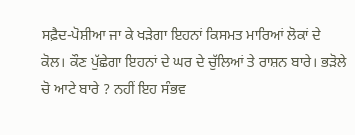ਸਫ਼ੈਦ-ਪੋਸ਼ੀਆ ਜਾ ਕੇ ਖੜੇਗਾ ਇਹਨਾਂ ਕਿਸਮਤ ਮਾਰਿਆਂ ਲੋਕਾਂ ਦੇ ਕੋਲ। ਕੌਣ ਪੁੱਛੇਗਾ ਇਹਨਾਂ ਦੇ ਘਰ ਦੇ ਚੁੱਲਿਆਂ ਤੇ ਰਾਸ਼ਨ ਬਾਰੇ। ਭੜੋਲੇ ਚੋ ਆਟੇ ਬਾਰੇ ? ਨਹੀਂ ਇਹ ਸੰਭਵ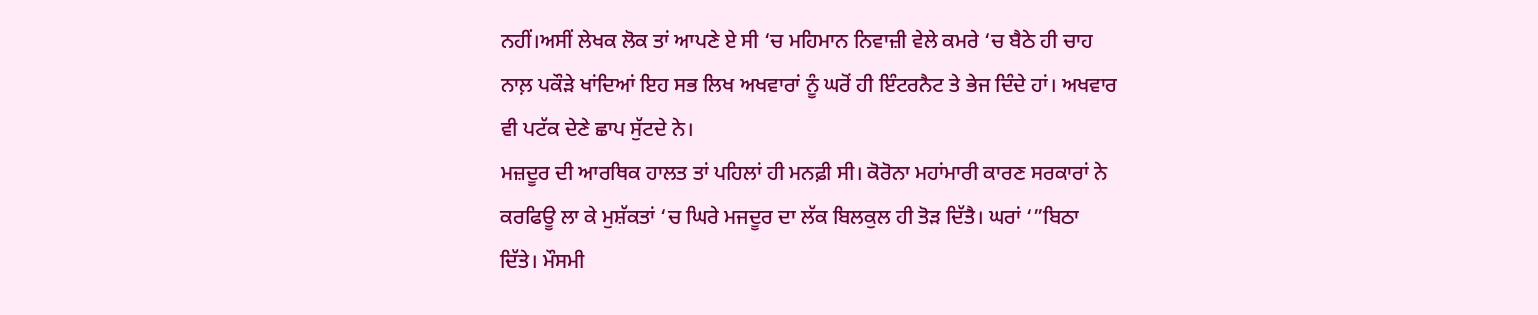ਨਹੀਂ।ਅਸੀਂ ਲੇਖਕ ਲੋਕ ਤਾਂ ਆਪਣੇ ਏ ਸੀ ‘ਚ ਮਹਿਮਾਨ ਨਿਵਾਜ਼ੀ ਵੇਲੇ ਕਮਰੇ ‘ਚ ਬੈਠੇ ਹੀ ਚਾਹ ਨਾਲ਼ ਪਕੌੜੇ ਖਾਂਦਿਆਂ ਇਹ ਸਭ ਲਿਖ ਅਖਵਾਰਾਂ ਨੂੰ ਘਰੋਂ ਹੀ ਇੰਟਰਨੈਟ ਤੇ ਭੇਜ ਦਿੰਦੇ ਹਾਂ। ਅਖਵਾਰ ਵੀ ਪਟੱਕ ਦੇਣੇ ਛਾਪ ਸੁੱਟਦੇ ਨੇ।
ਮਜ਼ਦੂਰ ਦੀ ਆਰਥਿਕ ਹਾਲਤ ਤਾਂ ਪਹਿਲਾਂ ਹੀ ਮਨਫ਼ੀ ਸੀ। ਕੋਰੋਨਾ ਮਹਾਂਮਾਰੀ ਕਾਰਣ ਸਰਕਾਰਾਂ ਨੇ ਕਰਫਿਊ ਲਾ ਕੇ ਮੁਸ਼ੱਕਤਾਂ ‘ਚ ਘਿਰੇ ਮਜਦੂਰ ਦਾ ਲੱਕ ਬਿਲਕੁਲ ਹੀ ਤੋੜ ਦਿੱਤੈ। ਘਰਾਂ ‘”ਬਿਠਾ ਦਿੱਤੇ। ਮੌਸਮੀ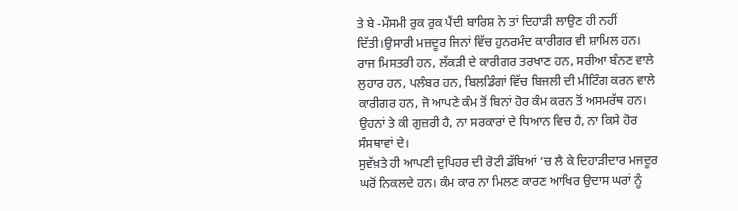ਤੇ ਬੇ -ਮੌਸਮੀ ਰੁਕ ਰੁਕ ਪੈਂਦੀ ਬਾਰਿਸ਼ ਨੇ ਤਾਂ ਦਿਹਾੜੀ ਲਾਉਣ ਹੀ ਨਹੀਂ ਦਿੱਤੀ।ਉਸਾਰੀ ਮਜ਼ਦੂਰ ਜਿਨਾਂ ਵਿੱਚ ਹੁਨਰਮੰਦ ਕਾਰੀਗਰ ਵੀ ਸ਼ਾਮਿਲ ਹਨ।
ਰਾਜ ਮਿਸਤਰੀ ਹਨ, ਲੱਕੜੀ ਦੇ ਕਾਰੀਗਰ ਤਰਖਾਣ ਹਨ, ਸਰੀਆ ਬੰਨਣ ਵਾਲੇ ਲੁਹਾਰ ਹਨ, ਪਲੰਬਰ ਹਨ, ਬਿਲਡਿੰਗਾਂ ਵਿੱਚ ਬਿਜਲੀ ਦੀ ਮੀਟਿੰਗ ਕਰਨ ਵਾਲੇ ਕਾਰੀਗਰ ਹਨ, ਜੋ ਆਪਣੇ ਕੰਮ ਤੋਂ ਬਿਨਾਂ ਹੋਰ ਕੰਮ ਕਰਨ ਤੋਂ ਅਸਮਰੱਥ ਹਨ। ਉਹਨਾਂ ਤੇ ਕੀ ਗੁਜ਼ਰੀ ਹੈ, ਨਾ ਸਰਕਾਰਾਂ ਦੇ ਧਿਆਨ ਵਿਚ ਹੈ, ਨਾ ਕਿਸੇ ਹੋਰ ਸੰਸਥਾਵਾਂ ਦੇ।
ਸੁਵੱਖ਼ਤੇ ਹੀ ਆਪਣੀ ਦੁਪਿਹਰ ਦੀ ਰੋਟੀ ਡੱਬਿਆਂ ‘ਚ ਲੈ ਕੇ ਦਿਹਾੜੀਦਾਰ ਮਜਦੂਰ ਘਰੋਂ ਨਿਕਲਦੇ ਹਨ। ਕੰਮ ਕਾਰ ਨਾ ਮਿਲਣ ਕਾਰਣ ਆਖਿਰ ਉਦਾਸ ਘਰਾਂ ਨੂੰ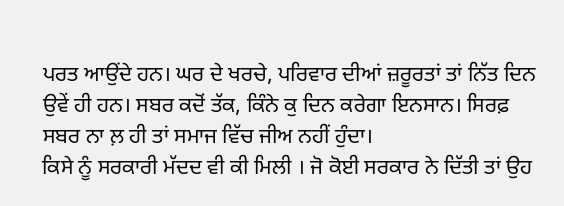ਪਰਤ ਆਉਂਦੇ ਹਨ। ਘਰ ਦੇ ਖਰਚੇ, ਪਰਿਵਾਰ ਦੀਆਂ ਜ਼ਰੂਰਤਾਂ ਤਾਂ ਨਿੱਤ ਦਿਨ ਉਵੇਂ ਹੀ ਹਨ। ਸਬਰ ਕਦੋਂ ਤੱਕ, ਕਿੰਨੇ ਕੁ ਦਿਨ ਕਰੇਗਾ ਇਨਸਾਨ। ਸਿਰਫ਼ ਸਬਰ ਨਾ ਲ਼ ਹੀ ਤਾਂ ਸਮਾਜ ਵਿੱਚ ਜੀਅ ਨਹੀਂ ਹੁੰਦਾ।
ਕਿਸੇ ਨੂੰ ਸਰਕਾਰੀ ਮੱਦਦ ਵੀ ਕੀ ਮਿਲੀ । ਜੋ ਕੋਈ ਸਰਕਾਰ ਨੇ ਦਿੱਤੀ ਤਾਂ ਉਹ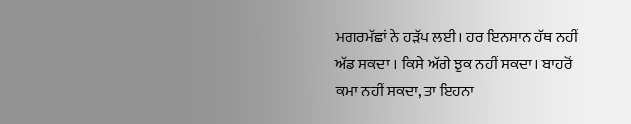ਮਗਰਮੱਛਾਂ ਨੇ ਹੜੱਪ ਲਈ। ਹਰ ਇਨਸਾਨ ਹੱਥ ਨਹੀਂ ਅੱਡ ਸਕਦਾ । ਕਿਸੇ ਅੱਗੇ ਝੁਕ ਨਹੀਂ ਸਕਦਾ। ਬਾਹਰੋਂ ਕਮਾ ਨਹੀਂ ਸਕਦਾ, ਤਾ ਇਹਨਾ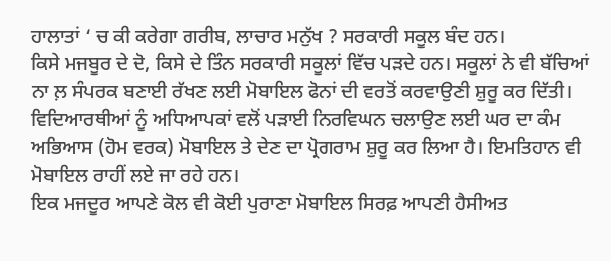ਹਾਲਾਤਾਂ ‘ ਚ ਕੀ ਕਰੇਗਾ ਗਰੀਬ, ਲਾਚਾਰ ਮਨੁੱਖ ? ਸਰਕਾਰੀ ਸਕੂਲ ਬੰਦ ਹਨ।
ਕਿਸੇ ਮਜਬੂਰ ਦੇ ਦੋ, ਕਿਸੇ ਦੇ ਤਿੰਨ ਸਰਕਾਰੀ ਸਕੂਲਾਂ ਵਿੱਚ ਪੜਦੇ ਹਨ। ਸਕੂਲਾਂ ਨੇ ਵੀ ਬੱਚਿਆਂ ਨਾ ਲ਼ ਸੰਪਰਕ ਬਣਾਈ ਰੱਖਣ ਲਈ ਮੋਬਾਇਲ ਫੋਨਾਂ ਦੀ ਵਰਤੋਂ ਕਰਵਾਉਣੀ ਸ਼ੁਰੂ ਕਰ ਦਿੱਤੀ। ਵਿਦਿਆਰਥੀਆਂ ਨੂੰ ਅਧਿਆਪਕਾਂ ਵਲੋਂ ਪੜਾਈ ਨਿਰਵਿਘਨ ਚਲਾਉਣ ਲਈ ਘਰ ਦਾ ਕੰਮ ਅਭਿਆਸ (ਹੋਮ ਵਰਕ) ਮੋਬਾਇਲ ਤੇ ਦੇਣ ਦਾ ਪ੍ਰੋਗਰਾਮ ਸ਼ੁਰੂ ਕਰ ਲਿਆ ਹੈ। ਇਮਤਿਹਾਨ ਵੀ ਮੋਬਾਇਲ ਰਾਹੀਂ ਲਏ ਜਾ ਰਹੇ ਹਨ।
ਇਕ ਮਜਦੂਰ ਆਪਣੇ ਕੋਲ ਵੀ ਕੋਈ ਪੁਰਾਣਾ ਮੋਬਾਇਲ ਸਿਰਫ਼ ਆਪਣੀ ਹੈਸੀਅਤ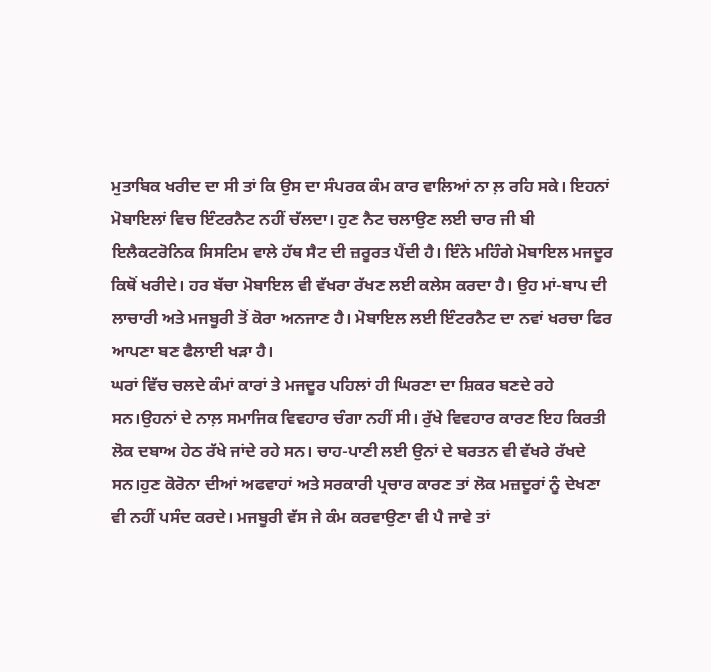ਮੁਤਾਬਿਕ ਖਰੀਦ ਦਾ ਸੀ ਤਾਂ ਕਿ ਉਸ ਦਾ ਸੰਪਰਕ ਕੰਮ ਕਾਰ ਵਾਲਿਆਂ ਨਾ ਲ਼ ਰਹਿ ਸਕੇ। ਇਹਨਾਂ ਮੋਬਾਇਲਾਂ ਵਿਚ ਇੰਟਰਨੈਟ ਨਹੀਂ ਚੱਲਦਾ। ਹੁਣ ਨੈਟ ਚਲਾਉਣ ਲਈ ਚਾਰ ਜੀ ਬੀ ਇਲੈਕਟਰੋਨਿਕ ਸਿਸਟਿਮ ਵਾਲੇ ਹੱਥ ਸੈਟ ਦੀ ਜ਼ਰੂਰਤ ਪੈਂਦੀ ਹੈ। ਇੰਨੇ ਮਹਿੰਗੇ ਮੋਬਾਇਲ ਮਜਦੂਰ ਕਿਥੋਂ ਖਰੀਦੇ। ਹਰ ਬੱਚਾ ਮੋਬਾਇਲ ਵੀ ਵੱਖਰਾ ਰੱਖਣ ਲਈ ਕਲੇਸ ਕਰਦਾ ਹੈ। ਉਹ ਮਾਂ-ਬਾਪ ਦੀ ਲਾਚਾਰੀ ਅਤੇ ਮਜਬੂਰੀ ਤੋਂ ਕੋਰਾ ਅਨਜਾਣ ਹੈ। ਮੋਬਾਇਲ ਲਈ ਇੰਟਰਨੈਟ ਦਾ ਨਵਾਂ ਖਰਚਾ ਫਿਰ ਆਪਣਾ ਬਣ ਫੈਲਾਈ ਖੜਾ ਹੈ।
ਘਰਾਂ ਵਿੱਚ ਚਲਦੇ ਕੰਮਾਂ ਕਾਰਾਂ ਤੇ ਮਜਦੂਰ ਪਹਿਲਾਂ ਹੀ ਘਿਰਣਾ ਦਾ ਸ਼ਿਕਰ ਬਣਦੇ ਰਹੇ ਸਨ।ਉਹਨਾਂ ਦੇ ਨਾਲ਼ ਸਮਾਜਿਕ ਵਿਵਹਾਰ ਚੰਗਾ ਨਹੀਂ ਸੀ। ਰੁੱਖੇ ਵਿਵਹਾਰ ਕਾਰਣ ਇਹ ਕਿਰਤੀ ਲੋਕ ਦਬਾਅ ਹੇਠ ਰੱਖੇ ਜਾਂਦੇ ਰਹੇ ਸਨ। ਚਾਹ-ਪਾਣੀ ਲਈ ਉਨਾਂ ਦੇ ਬਰਤਨ ਵੀ ਵੱਖਰੇ ਰੱਖਦੇ ਸਨ।ਹੁਣ ਕੋਰੋਨਾ ਦੀਆਂ ਅਫਵਾਹਾਂ ਅਤੇ ਸਰਕਾਰੀ ਪ੍ਰਚਾਰ ਕਾਰਣ ਤਾਂ ਲੋਕ ਮਜ਼ਦੂਰਾਂ ਨੂੰ ਦੇਖਣਾ ਵੀ ਨਹੀਂ ਪਸੰਦ ਕਰਦੇ। ਮਜਬੂਰੀ ਵੱਸ ਜੇ ਕੰਮ ਕਰਵਾਉਣਾ ਵੀ ਪੈ ਜਾਵੇ ਤਾਂ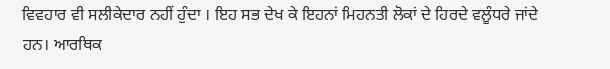ਵਿਵਹਾਰ ਵੀ ਸਲੀਕੇਦਾਰ ਨਹੀਂ ਹੁੰਦਾ । ਇਹ ਸਭ ਦੇਖ ਕੇ ਇਹਨਾਂ ਮਿਹਨਤੀ ਲੋਕਾਂ ਦੇ ਹਿਰਦੇ ਵਲੂੰਧਰੇ ਜਾਂਦੇ ਹਨ। ਆਰਥਿਕ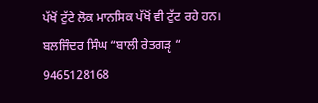ਪੱਖੋਂ ਟੁੱਟੇ ਲੋਕ ਮਾਨਸਿਕ ਪੱਖੋਂ ਵੀ ਟੁੱਟ ਰਹੇ ਹਨ।
ਬਲਜਿੰਦਰ ਸਿੰਘ “ਬਾਲੀ ਰੇਤਗੜੵ “
9465128168